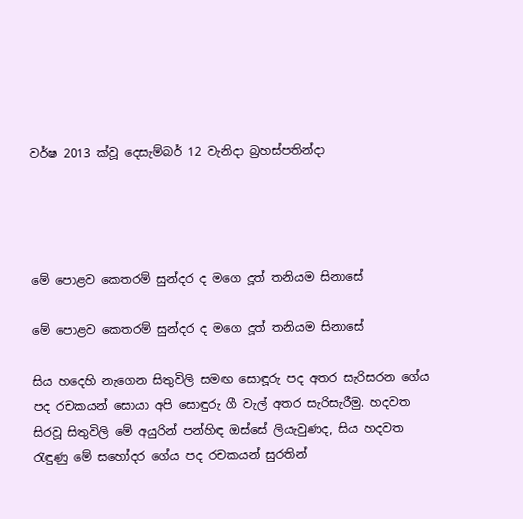වර්ෂ 2013 ක්වූ දෙසැම්බර් 12 වැනිදා බ්‍රහස්පතින්දා




මේ පොළව කෙතරම් සුන්දර ද මගෙ දූත් තනියම සිනාසේ

මේ පොළව කෙතරම් සුන්දර ද මගෙ දූත් තනියම සිනාසේ

සිය හදෙහි නැගෙන සිතුවිලි සමඟ සොඳූරු පද අතර සැරිසරන ගේය පද රචකයන් සොයා අපි සොඳුරු ගී වැල් අතර සැරිසැරීමු. හදවත සිරවූ සිතුවිලි මේ අයුරින් පන්හිඳ ඔස්සේ ලියැවුණද, සිය හදවත රැඳුණු මේ සහෝදර ගේය පද රචකයන් සුරතින්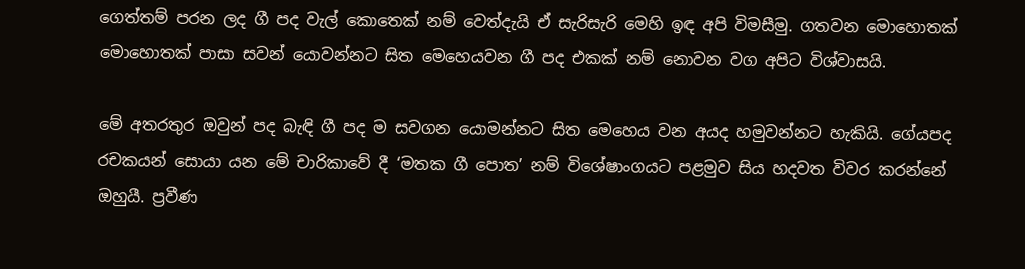ගෙත්තම් පරන ලද ගී පද වැල් කොතෙක් නම් වෙත්දැයි ඒ සැරිසැරි මෙහි ඉඳ අපි විමසීමු. ගතවන මොහොතක් මොහොතක් පාසා සවන් යොවන්නට සිත මෙහෙයවන ගී පද එකක් නම් නොවන වග අපිට විශ්වාසයි.

මේ අතරතුර ඔවුන් පද බැඳි ගී පද ම සවගන යොමන්නට සිත මෙහෙය වන අයද හමුවන්නට හැකියි. ගේයපද රචකයන් සොයා යන මේ චාරිකාවේ දී ‘මතක ගී පොත’ නම් විශේෂාංගයට පළමුව සිය හදවත විවර කරන්නේ ඔහුයී. ප්‍රවීණ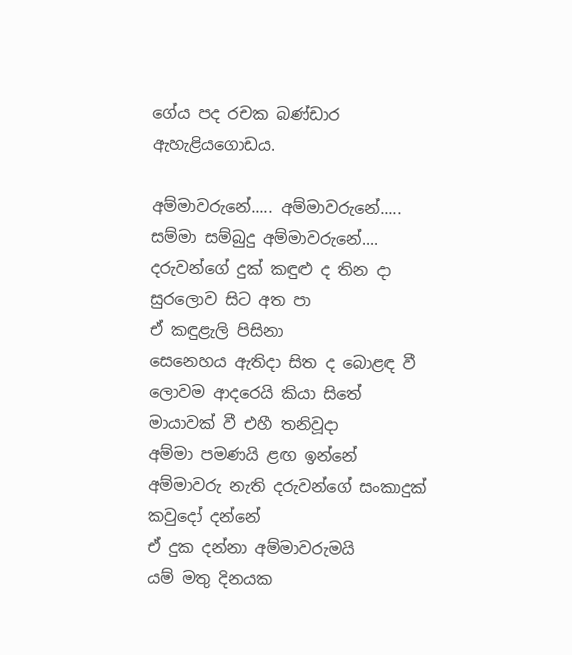ගේය පද රචක බණ්ඩාර ඇහැළියගොඩය.

අම්මාවරුනේ..... අම්මාවරුනේ.....
සම්මා සම්බුදු අම්මාවරුනේ....
දරුවන්ගේ දුක් කඳුළු ද තින දා
සුරලොව සිට අත පා
ඒ කඳුළැලි පිසිනා
සෙනෙහය ඇතිදා සිත ද බොළඳ වී
ලොවම ආදරෙයි කියා සිතේ
මායාවක් වී එහී තනිවූදා
අම්මා පමණයි ළඟ ඉන්නේ
අම්මාවරු නැති දරුවන්ගේ සංකාදුක් කවුදෝ දන්නේ
ඒ දුක දන්නා අම්මාවරුමයි
යම් මතු දිනයක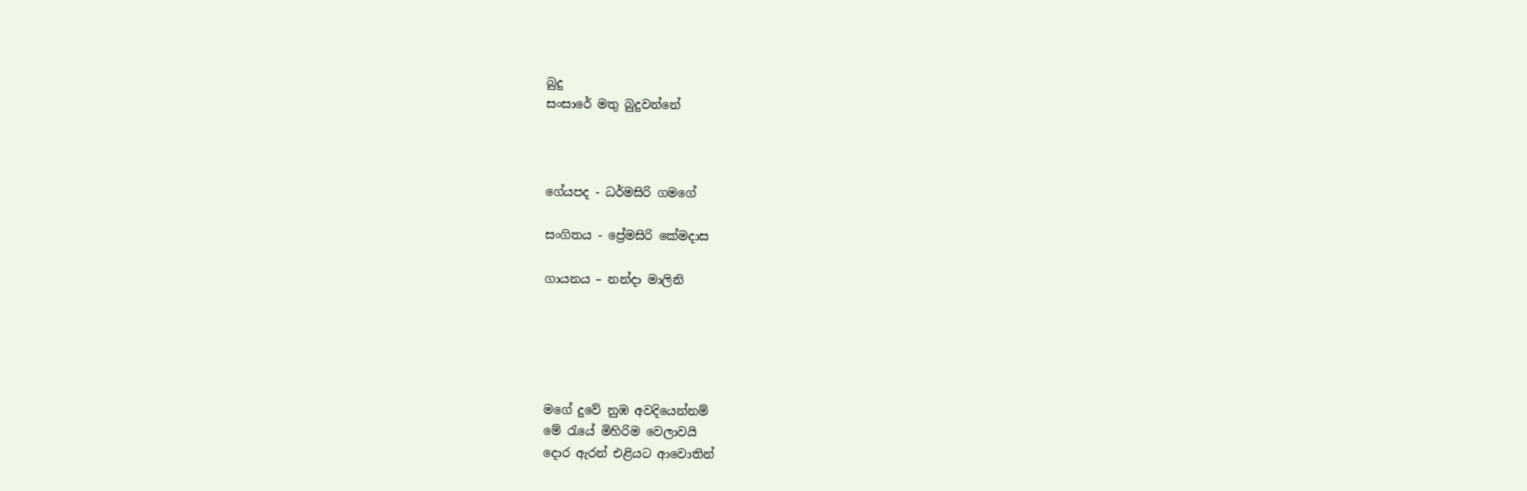බුදු
සංසාරේ මතු බුදුවන්නේ



ගේයපද - ධර්මසිරි ගමගේ

සංගිතය - ප්‍රේමසිරි කේමදාස

ගායනය – නන්දා මාලිනි





මගේ දුවේ නුඹ අවදියෙන්නම්
මේ රැයේ මිහිරිම වෙලාවයි
දොර ඇරන් එළියට ආවොතින්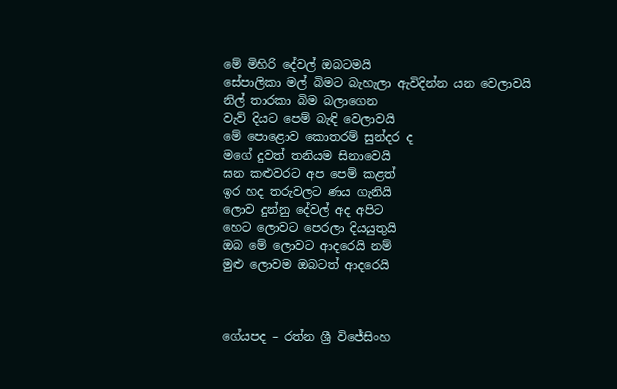මේ මිහිරි දේවල් ඔබටමයි
සේපාලිකා මල් බිමට බැහැලා ඇවිදින්න යන වෙලාවයි
නිල් තාරකා බිම බලාගෙන
වැව් දියට පෙම් බැඳි වෙලාවයි
මේ පොළොව කොතරම් සුන්දර ද
මගේ දුවත් තනියම සිනාවෙයි
ඝන කළුවරට අප පෙම් කළත්
ඉර හද තරුවලට ණය ගැනියි
ලොව දුන්නු දේවල් අද අපිට
හෙට ලොවට පෙරලා දියයුතුයි
ඔබ මේ ලොවට ආදරෙයි නම්
මුළු ලොවම ඔබටත් ආදරෙයි



ගේයපද – රත්න ශ්‍රී විජේසිංහ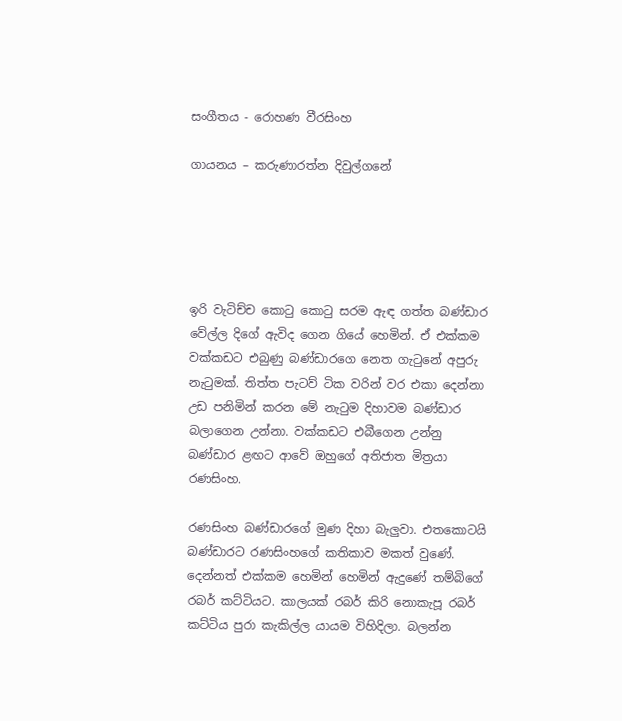සංගීතය - රොහණ වීරසිංහ

ගායනය – කරුණාරත්න දිවුල්ගනේ





ඉරි වැටිච්ච කොටු කොටු සරම ඇඳ ගත්ත බණ්ඩාර වේල්ල දිගේ ඇවිද ගෙන ගියේ හෙමින්. ඒ එක්කම වක්කඩට එබුණු බණ්ඩාරගෙ නෙත ගැටුනේ අපුරු නැටුමක්. තිත්ත පැටව් ටික වරින් වර එකා දෙන්නා උඩ පනිමින් කරන මේ නැටුම දිහාවම බණ්ඩාර බලාගෙන උන්නා. වක්කඩට එබීගෙන උන්නු බණ්ඩාර ළඟට ආවේ ඔහුගේ අතිජාත මිත්‍රයා රණසිංහ.

රණසිංහ බණ්ඩාරගේ මුණ දිහා බැලුවා. එතකොටයි බණ්ඩාරට රණසිංහගේ කතිකාව මකත් වුණේ. දෙන්නත් එක්කම හෙමින් හෙමින් ඇදුණේ තම්බිගේ රබර් කට්ටියට. කාලයක් රබර් කිරි නොකැපූ රබර් කට්ටිය පුරා කැකිල්ල යායම විහිදිලා. බලන්න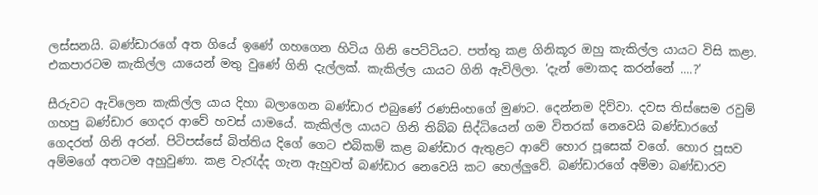ලස්සනයි. බණ්ඩාරගේ අත ගියේ ඉණේ ගහගෙන හිටිය ගිනි පෙට්ටියට. පත්තු කළ ගිනිකූර ඔහු කැකිල්ල යායට විසි කළා. එකපාරටම කැකිල්ල යායෙන් මතු වුණේ ගිනි දැල්ලක්. කැකිල්ල යායට ගිනි ඇවිලිලා. ‘දැන් මොකද කරන්නේ ....?’

සීරුවට ඇවිලෙන කැකිල්ල යාය දිහා බලාගෙන බණ්ඩාර එබුණේ රණසිංහගේ මුණට. දෙන්නම දිව්වා. දවස තිස්සෙම රවුම් ගහපු බණ්ඩාර ගෙදර ආවේ හවස් යාමයේ. කැකිල්ල යායට ගිනි තිබ්බ සිද්ධියෙන් ගම විතරක් නෙවෙයි බණ්ඩාරගේ ගෙදරත් ගිනි අරන්. පිටිපස්සේ බිත්තිය දිගේ ගෙට එබිකම් කළ බණ්ඩාර ඇතුළට ආවේ හොර පූසෙක් වගේ. හොර පූසව අම්මගේ අතටම අහුවුණා. කළ වැරැද්ද ගැන ඇහුවත් බණ්ඩාර නෙවෙයි කට හෙල්ලුවේ. බණ්ඩාරගේ අම්මා බණ්ඩාරව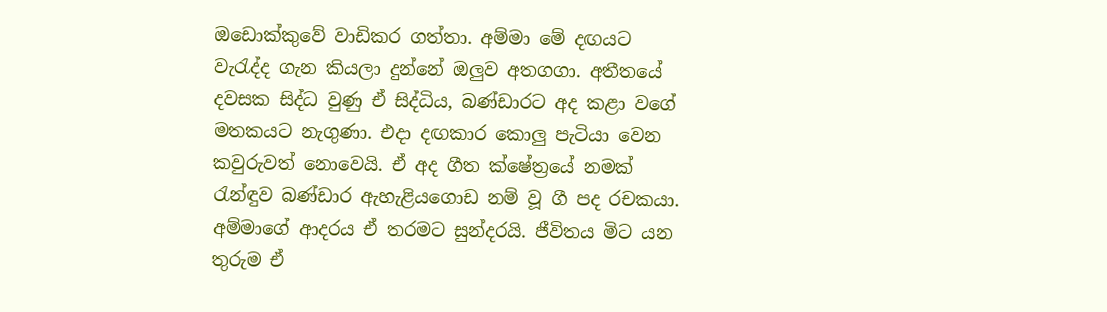ඔඩොක්කුවේ වාඩිකර ගත්තා. අම්මා මේ දඟයට වැරැද්ද ගැන කියලා දුන්නේ ඔලුව අතගගා. අතීතයේ දවසක සිද්ධ වුණු ඒ සිද්ධිය, බණ්ඩාරට අද කළා වගේ මතකයට නැගුණා. එදා දඟකාර කොලු පැටියා වෙන කවුරුවත් නොවෙයි. ඒ අද ගීත ක්ෂේත්‍රයේ නමක් රැන්ඳුව බණ්ඩාර ඇහැළියගොඩ නම් වූ ගී පද රචකයා. අම්මාගේ ආදරය ඒ තරමට සුන්දරයි. ජීවිතය මිට යන තුරුම ඒ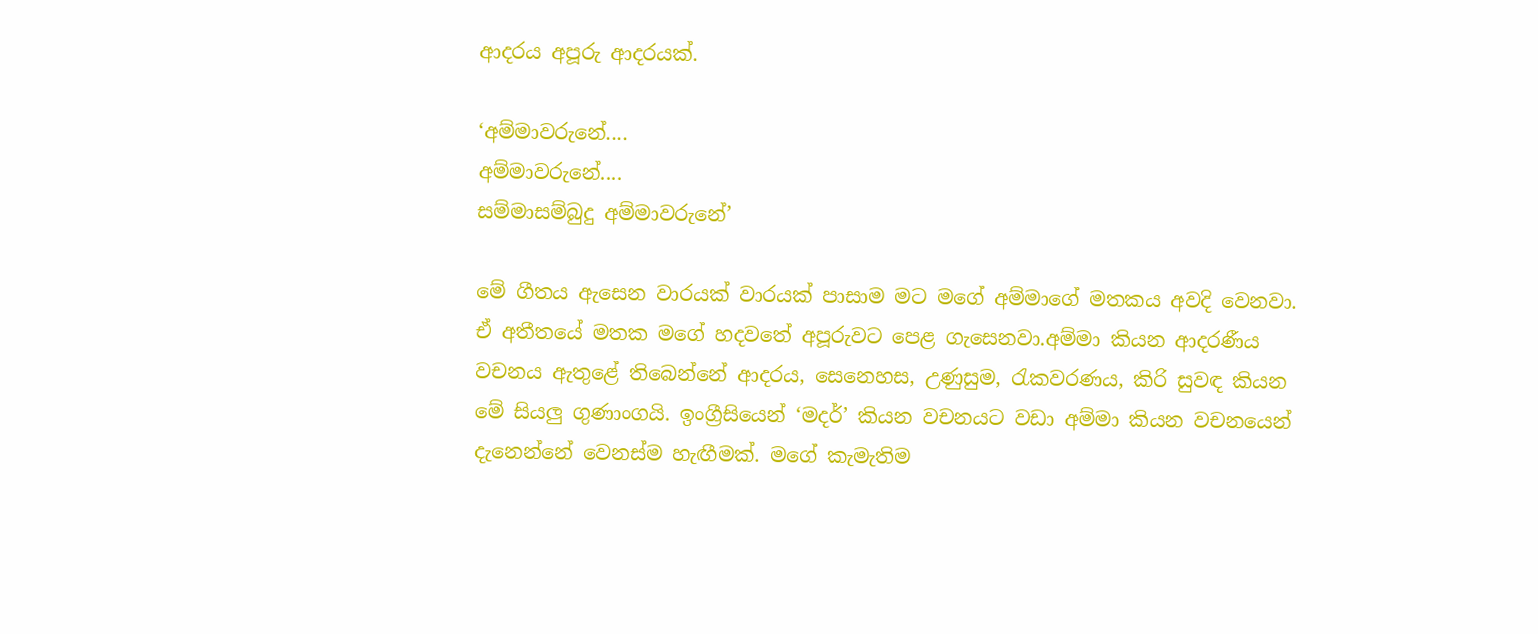ආදරය අපූරු ආදරයක්.

‘අම්මාවරුනේ....
අම්මාවරුනේ....
සම්මාසම්බුදු අම්මාවරුනේ’

මේ ගීතය ඇසෙන වාරයක් වාරයක් පාසාම මට මගේ අම්මාගේ මතකය අවදි වෙනවා. ඒ අතීතයේ මතක මගේ හදවතේ අපූරුවට පෙළ ගැසෙනවා.අම්මා කියන ආදරණීය වචනය ඇතුළේ තිබෙන්නේ ආදරය, සෙනෙහස, උණුසුම, රැකවරණය, කිරි සුවඳ කියන මේ සියලු ගුණාංගයි. ඉංග්‍රීසියෙන් ‘මදර්’ කියන වචනයට වඩා අම්මා කියන වචනයෙන් දැනෙන්නේ වෙනස්ම හැඟීමක්. මගේ කැමැතිම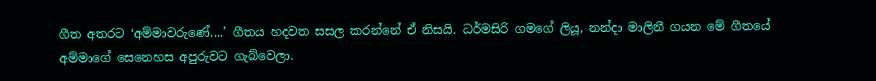ගීත අතරට ‘අම්මාවරුණේ....’ ගීතය හදවත සසල කරන්නේ ඒ නිසයි. ධර්මසිරි ගමගේ ලියූ, නන්දා මාලිනී ගයන මේ ගීතයේ අම්මාගේ සෙනෙහස අපුරුවට ගැබ්වෙලා.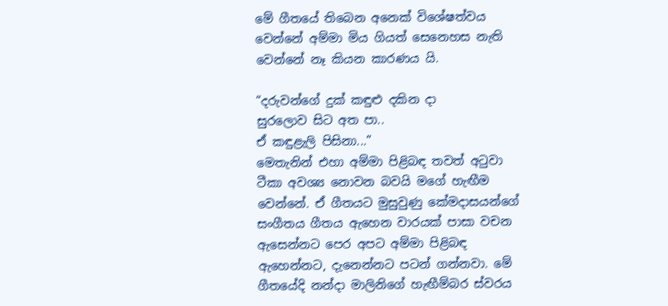මේ ගීතයේ තිබෙන අනෙක් විශේෂත්වය වෙන්නේ අම්මා මිය ගියත් සෙනෙහස නැති වෙන්නේ නෑ කියන කාරණය යි.

“දරුවන්ගේ දුක් කඳුළු දකින දා
සුරලොව සිට අත පා..
ඒ කඳුළැලි පිසිනා...”
මෙතැනින් එහා අම්මා පිළිබඳ තවත් අටුවා ටීකා අවශ්‍ය නොවන බවයි මගේ හැඟීම වෙන්නේ. ඒ ගීතයට මුසුවුණු කේමදාසයන්ගේ සංගීතය ගීතය ඇහෙන වාරයක් පාසා වචන ඇසෙන්නට පෙර අපට අම්මා පිළිබඳ ඇහෙන්නට, දැනෙන්නට පටන් ගන්නවා. මේ ගීතයේදි නන්දා මාලිනිගේ හැඟීම්බර ස්වරය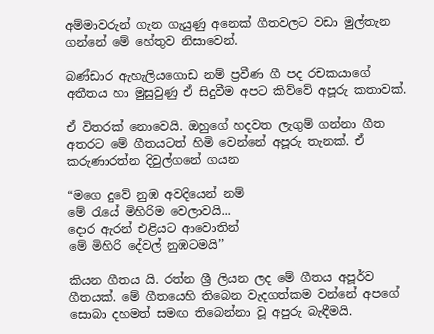අම්මාවරුන් ගැන ගැයුණු අනෙක් ගීතවලට වඩා මුල්තැන ගන්නේ මේ හේතුව නිසාවෙන්.

බණ්ඩාර ඇහැලියගොඩ නම් ප්‍රවීණ ගී පද රචකයාගේ අතීතය හා මුසුවුණු ඒ සිදුවීම අපට කිව්වේ අපූරු කතාවක්.

ඒ විතරක් නොවෙයි. ඔහුගේ හදවත ලැගුම් ගන්නා ගීත අතරට මේ ගීතයටත් හිමි වෙන්නේ අපූරු තැනක්. ඒ කරුණාරත්න දිවුල්ගනේ ගයන

“මගෙ දුවේ නුඹ අවදියෙන් නම්
මේ රැයේ මිහිරිම වෙලාවයි...
දොර ඇරන් එළියට ආවොතින්
මේ මිහිරි දේවල් නුඹටමයි’’

කියන ගීතය යි. රත්න ශ්‍රී ලියන ලද මේ ගීතය අපූර්ව ගීතයක්. මේ ගීතයෙහි තිබෙන වැදගත්කම වන්නේ අපගේ සොබා දහමත් සමඟ තිබෙන්නා වූ අපුරු බැඳීමයි.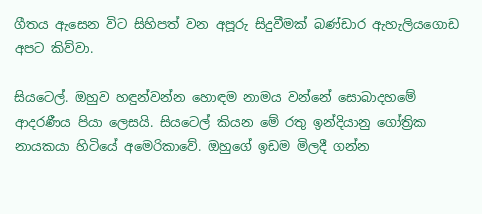ගීතය ඇසෙන විට සිහිපත් වන අපූරු සිදුවීමක් බණ්ඩාර ඇහැලියගොඩ අපට කිව්වා.

සියටෙල්. ඔහුව හඳුන්වන්න හොඳම නාමය වන්නේ සොබාදහමේ ආදරණීය පියා ලෙසයි. සියටෙල් කියන මේ රතු ඉන්දියානු ගෝත්‍රික නායකයා හිටියේ අමෙරිකාවේ. ඔහුගේ ඉඩම මිලදී ගන්න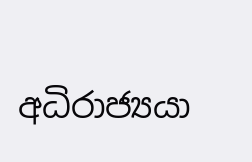අධිරාජ්‍යයා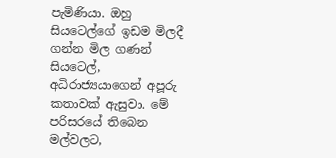පැමිණියා. ඔහු සියටෙල්ගේ ඉඩම මිලදී ගන්න මිල ගණන් සියටෙල්, අධිරාජ්‍යයාගෙන් අපූරු කතාවක් ඇසුවා. මේ පරිසරයේ තිබෙන මල්වලට,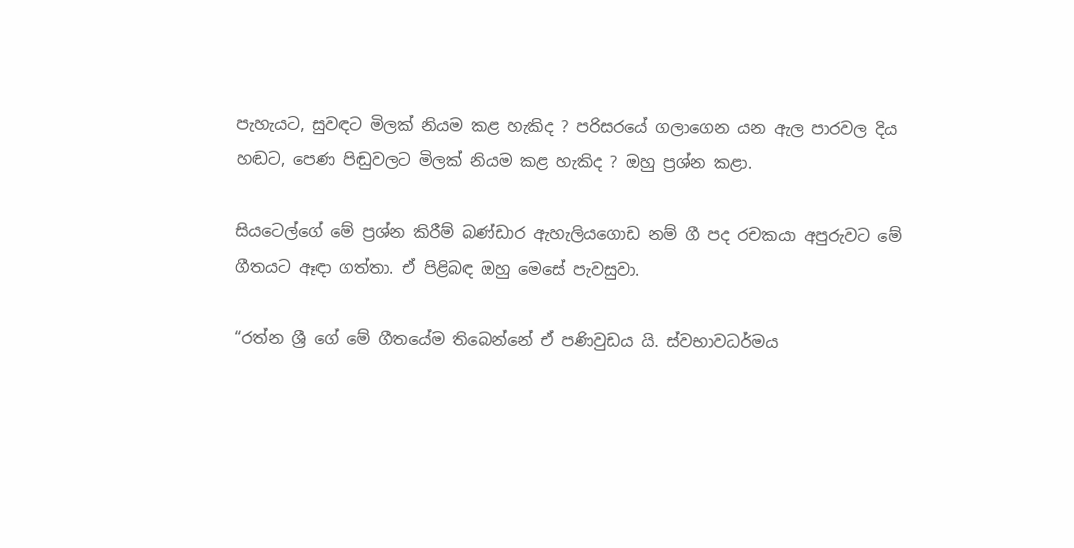පැහැයට, සුවඳට මිලක් නියම කළ හැකිද ? පරිසරයේ ගලාගෙන යන ඇල පාරවල දිය හඬට, පෙණ පිඬුවලට මිලක් නියම කළ හැකිද ? ඔහු ප්‍රශ්න කළා.

සියටෙල්ගේ මේ ප්‍රශ්න කිරීම් බණ්ඩාර ඇහැලියගොඩ නම් ගී පද රචකයා අපුරුවට මේ ගීතයට ඈඳා ගත්තා. ඒ පිළිබඳ ඔහු මෙසේ පැවසුවා.

“රත්න ශ්‍රී ගේ මේ ගීතයේම තිබෙන්නේ ඒ පණිවුඩය යි. ස්වභාවධර්මය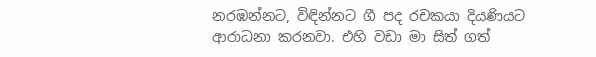නරඹන්නට, විඳින්නට ගී පද රචකයා දියණියට ආරාධනා කරනවා. එහි වඩා මා සිත් ගත්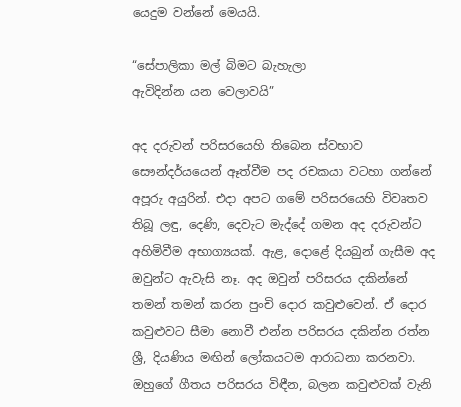යෙදුම වන්නේ මෙයයි.

“සේපාලිකා මල් බිමට බැහැලා
ඇවිදින්න යන වෙලාවයි”

අද දරුවන් පරිසරයෙහි තිබෙන ස්වභාව සෞන්දර්යයෙන් ඈත්වීම පද රචකයා වටහා ගන්නේ අපූරු අයුරින්. එදා අපට ගමේ පරිසරයෙහි විවෘතව තිබූ ලඳු, දෙණි, දෙවැට මැද්දේ ගමන අද දරුවන්ට අහිමිවීම අභාග්‍යයක්. ඇළ, දොළේ දියබුන් ගැසීම අද ඔවුන්ට ඇවැසි නෑ. අද ඔවුන් පරිසරය දකින්නේ තමන් තමන් කරන පුංචි දොර කවුළුවෙන්. ඒ දොර කවුළුවට සීමා නොවී එන්න පරිසරය දකින්න රත්න ශ්‍රී, දියණිය මඟින් ලෝකයටම ආරාධනා කරනවා. ඔහුගේ ගීතය පරිසරය විඳීන, බලන කවුළුවක් වැනි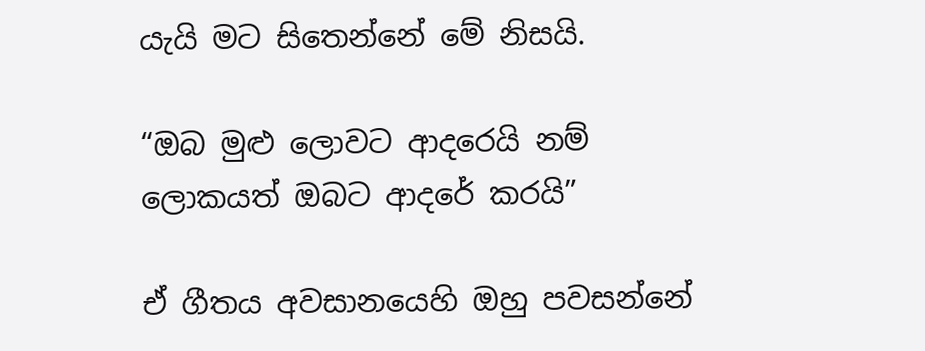යැයි මට සිතෙන්නේ මේ නිසයි.

“ඔබ මුළු ලොවට ආදරෙයි නම්
ලොකයත් ඔබට ආදරේ කරයි”

ඒ ගීතය අවසානයෙහි ඔහු පවසන්නේ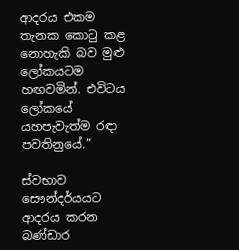ආදරය එකම තැනක කොටු කළ නොහැකි බව මුළු ලෝකයටම හඟවමින්. එවිටය ලෝකයේ යහපැවැත්ම රඳා පවතිනුයේ.”

ස්වභාව සෞන්දර්යයට ආදරය කරන බණ්ඩාර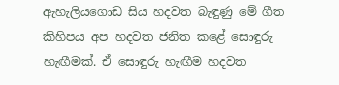ඇහැලියගොඩ සිය හදවත බැඳුණු මේ ගීත කිහිපය අප හදවත ජනිත කළේ සොඳුරු හැඟීමක්. ඒ සොඳුරු හැඟීම හදවත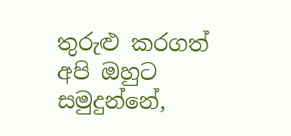තුරුළු කරගත් අපි ඔහුට සමුදුන්නේ,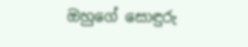ඔහුගේ සොඳුරු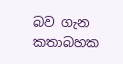බව ගැන කතාබහක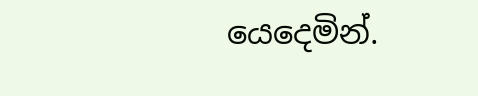යෙදෙමින්.